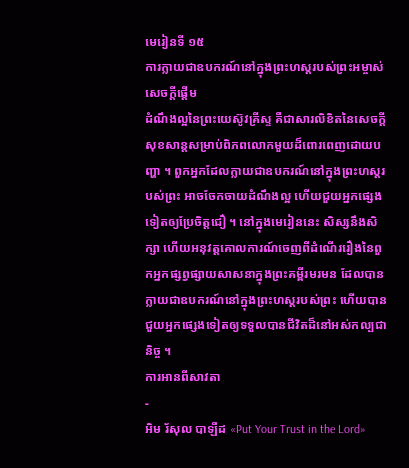មេរៀនទី ១៥
ការក្លាយជាឧបករណ៍នៅក្នុងព្រះហស្ដរបស់ព្រះអម្ចាស់
សេចក្ដីផ្ដើម
ដំណឹងល្អនៃព្រះយេស៊ូវគ្រីស្ទ គឺជាសារលិខិតនៃសេចក្ដីសុខសាន្តសម្រាប់ពិភពលោកមួយដ៏ពោរពេញដោយបញ្ហា ។ ពួកអ្នកដែលក្លាយជាឧបករណ៍នៅក្នុងព្រះហស្ដរបស់ព្រះ អាចចែកចាយដំណឹងល្អ ហើយជួយអ្នកផ្សេងទៀតឲ្យប្រែចិត្តជឿ ។ នៅក្នុងមេរៀននេះ សិស្សនឹងសិក្សា ហើយអនុវត្តគោលការណ៍ចេញពីដំណើររឿងនៃពួកអ្នកផ្សព្វផ្សាយសាសនាក្នុងព្រះគម្ពីរមរមន ដែលបានក្លាយជាឧបករណ៍នៅក្នុងព្រះហស្ដរបស់ព្រះ ហើយបានជួយអ្នកផ្សេងទៀតឲ្យទទួលបានជីវិតដ៏នៅអស់កល្បជានិច្ច ។
ការអានពីសាវតា
-
អិម រ័សុល បាឡឺដ «Put Your Trust in the Lord»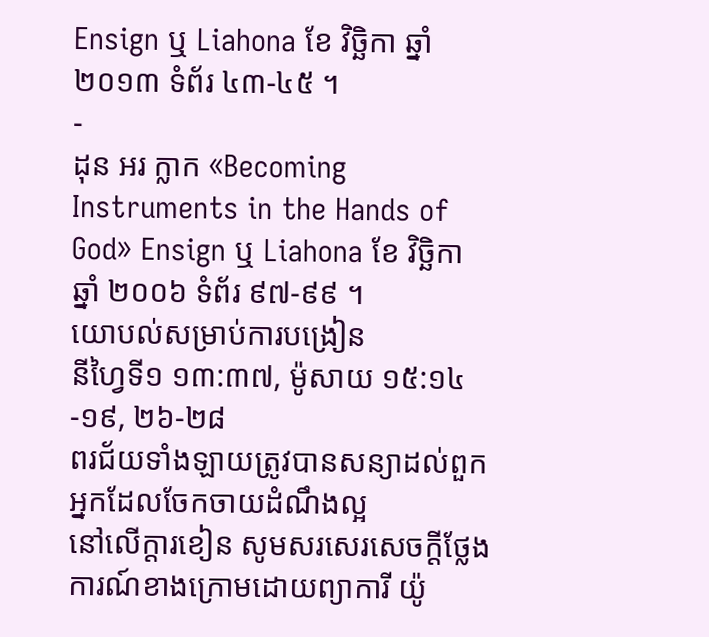Ensign ឬ Liahona ខែ វិច្ឆិកា ឆ្នាំ ២០១៣ ទំព័រ ៤៣-៤៥ ។
-
ដុន អរ ក្លាក «Becoming Instruments in the Hands of God» Ensign ឬ Liahona ខែ វិច្ឆិកា ឆ្នាំ ២០០៦ ទំព័រ ៩៧-៩៩ ។
យោបល់សម្រាប់ការបង្រៀន
នីហ្វៃទី១ ១៣:៣៧, ម៉ូសាយ ១៥:១៤-១៩, ២៦-២៨
ពរជ័យទាំងឡាយត្រូវបានសន្យាដល់ពួកអ្នកដែលចែកចាយដំណឹងល្អ
នៅលើក្ដារខៀន សូមសរសេរសេចក្ដីថ្លែងការណ៍ខាងក្រោមដោយព្យាការី យ៉ូ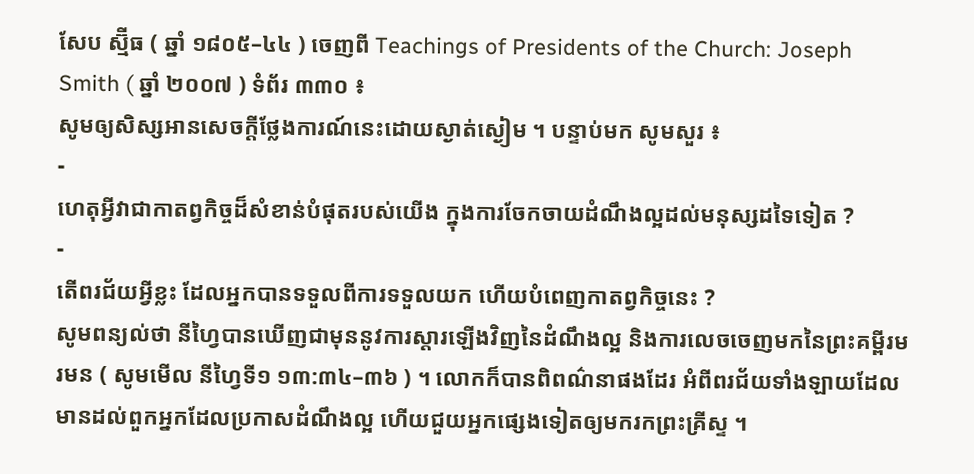សែប ស្ម៊ីធ ( ឆ្នាំ ១៨០៥–៤៤ ) ចេញពី Teachings of Presidents of the Church: Joseph Smith ( ឆ្នាំ ២០០៧ ) ទំព័រ ៣៣០ ៖
សូមឲ្យសិស្សអានសេចក្ដីថ្លែងការណ៍នេះដោយស្ងាត់ស្ងៀម ។ បន្ទាប់មក សូមសួរ ៖
-
ហេតុអ្វីវាជាកាតព្វកិច្ចដ៏សំខាន់បំផុតរបស់យើង ក្នុងការចែកចាយដំណឹងល្អដល់មនុស្សដទៃទៀត ?
-
តើពរជ័យអ្វីខ្លះ ដែលអ្នកបានទទួលពីការទទួលយក ហើយបំពេញកាតព្វកិច្ចនេះ ?
សូមពន្យល់ថា នីហ្វៃបានឃើញជាមុននូវការស្ដារឡើងវិញនៃដំណឹងល្អ និងការលេចចេញមកនៃព្រះគម្ពីរមរមន ( សូមមើល នីហ្វៃទី១ ១៣:៣៤–៣៦ ) ។ លោកក៏បានពិពណ៌នាផងដែរ អំពីពរជ័យទាំងឡាយដែលមានដល់ពួកអ្នកដែលប្រកាសដំណឹងល្អ ហើយជួយអ្នកផ្សេងទៀតឲ្យមករកព្រះគ្រីស្ទ ។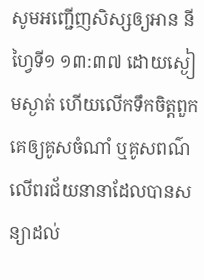សូមអញ្ជើញសិស្សឲ្យអាន នីហ្វៃទី១ ១៣:៣៧ ដោយស្ងៀមស្ងាត់ ហើយលើកទឹកចិត្តពួកគេឲ្យគូសចំណាំ ឬគូសពណ៌លើពរជ័យនានាដែលបានសន្យាដល់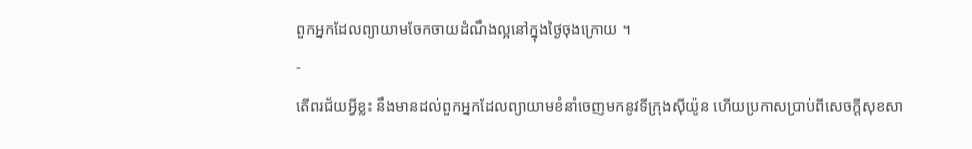ពួកអ្នកដែលព្យាយាមចែកចាយដំណឹងល្អនៅក្នុងថ្ងៃចុងក្រោយ ។
-
តើពរជ័យអ្វីខ្លះ នឹងមានដល់ពួកអ្នកដែលព្យាយាមខំនាំចេញមកនូវទីក្រុងស៊ីយ៉ូន ហើយប្រកាសប្រាប់ពីសេចក្ដីសុខសា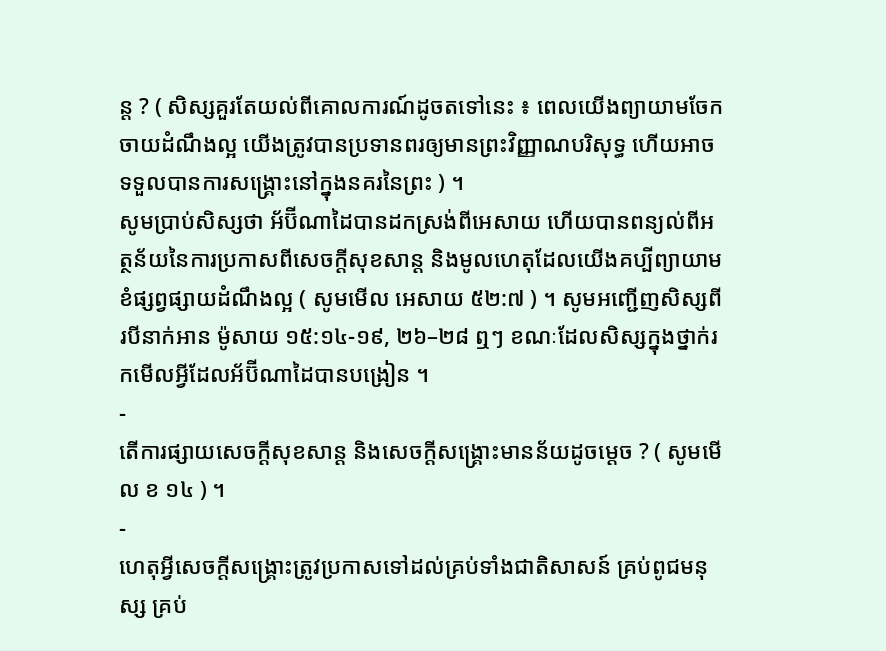ន្ត ? ( សិស្សគួរតែយល់ពីគោលការណ៍ដូចតទៅនេះ ៖ ពេលយើងព្យាយាមចែកចាយដំណឹងល្អ យើងត្រូវបានប្រទានពរឲ្យមានព្រះវិញ្ញាណបរិសុទ្ធ ហើយអាចទទួលបានការសង្គ្រោះនៅក្នុងនគរនៃព្រះ ) ។
សូមប្រាប់សិស្សថា អ័ប៊ីណាដៃបានដកស្រង់ពីអេសាយ ហើយបានពន្យល់ពីអត្ថន័យនៃការប្រកាសពីសេចក្ដីសុខសាន្ត និងមូលហេតុដែលយើងគប្បីព្យាយាមខំផ្សព្វផ្សាយដំណឹងល្អ ( សូមមើល អេសាយ ៥២:៧ ) ។ សូមអញ្ជើញសិស្សពីរបីនាក់អាន ម៉ូសាយ ១៥:១៤-១៩, ២៦–២៨ ឮៗ ខណៈដែលសិស្សក្នុងថ្នាក់រកមើលអ្វីដែលអ័ប៊ីណាដៃបានបង្រៀន ។
-
តើការផ្សាយសេចក្ដីសុខសាន្ត និងសេចក្ដីសង្គ្រោះមានន័យដូចម្ដេច ? ( សូមមើល ខ ១៤ ) ។
-
ហេតុអ្វីសេចក្ដីសង្គ្រោះត្រូវប្រកាសទៅដល់គ្រប់ទាំងជាតិសាសន៍ គ្រប់ពូជមនុស្ស គ្រប់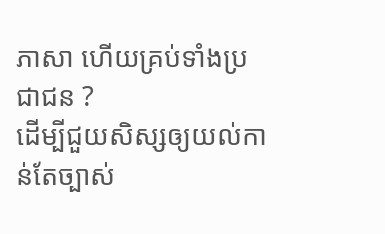ភាសា ហើយគ្រប់ទាំងប្រជាជន ?
ដើម្បីជួយសិស្សឲ្យយល់កាន់តែច្បាស់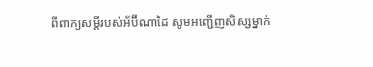ពីពាក្យសម្ដីរបស់អ័ប៊ីណាដៃ សូមអញ្ជើញសិស្សម្នាក់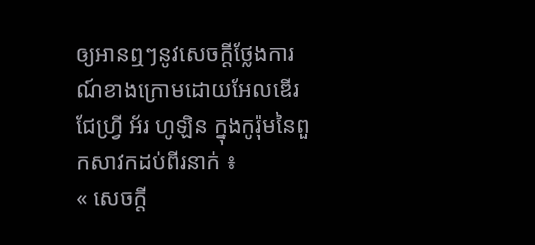ឲ្យអានឮៗនូវសេចក្ដីថ្លែងការណ៍ខាងក្រោមដោយអែលឌើរ ជែហ្វ្រី អ័រ ហូឡិន ក្នុងកូរ៉ុមនៃពួកសាវកដប់ពីរនាក់ ៖
« សេចក្ដី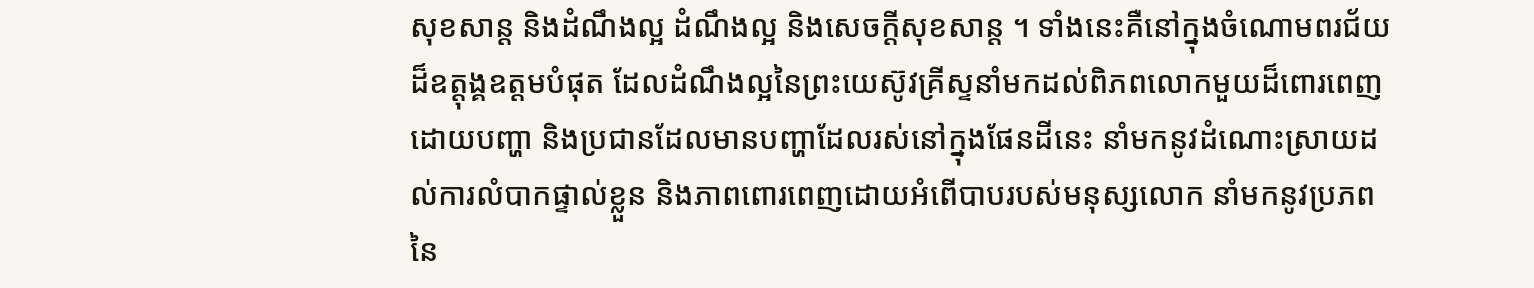សុខសាន្ត និងដំណឹងល្អ ដំណឹងល្អ និងសេចក្ដីសុខសាន្ត ។ ទាំងនេះគឺនៅក្នុងចំណោមពរជ័យដ៏ឧត្ដុង្គឧត្តមបំផុត ដែលដំណឹងល្អនៃព្រះយេស៊ូវគ្រីស្ទនាំមកដល់ពិភពលោកមួយដ៏ពោរពេញដោយបញ្ហា និងប្រជានដែលមានបញ្ហាដែលរស់នៅក្នុងផែនដីនេះ នាំមកនូវដំណោះស្រាយដល់ការលំបាកផ្ទាល់ខ្លួន និងភាពពោរពេញដោយអំពើបាបរបស់មនុស្សលោក នាំមកនូវប្រភពនៃ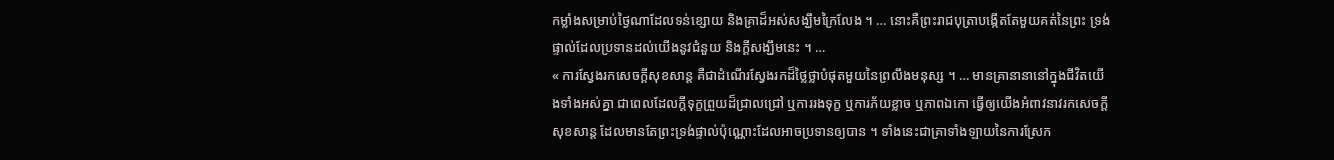កម្លាំងសម្រាប់ថ្ងៃណាដែលទន់ខ្សោយ និងគ្រាដ៏អស់សង្ឃឹមក្រៃលែង ។ … នោះគឺព្រះរាជបុត្រាបង្កើតតែមួយគត់នៃព្រះ ទ្រង់ផ្ទាល់ដែលប្រទានដល់យើងនូវជំនួយ និងក្ដីសង្ឃឹមនេះ ។ …
« ការស្វែងរកសេចក្តីសុខសាន្ត គឺជាដំណើរស្វែងរកដ៏ថ្លៃថ្លាបំផុតមួយនៃព្រលឹងមនុស្ស ។ … មានគ្រានានានៅក្នុងជីវិតយើងទាំងអស់គ្នា ជាពេលដែលក្ដីទុក្ខព្រួយដ៏ជ្រាលជ្រៅ ឬការរងទុក្ខ ឬការភ័យខ្លាច ឬភាពឯកោ ធ្វើឲ្យយើងអំពាវនាវរកសេចក្ដីសុខសាន្ត ដែលមានតែព្រះទ្រង់ផ្ទាល់ប៉ុណ្ណោះដែលអាចប្រទានឲ្យបាន ។ ទាំងនេះជាគ្រាទាំងឡាយនៃការស្រែក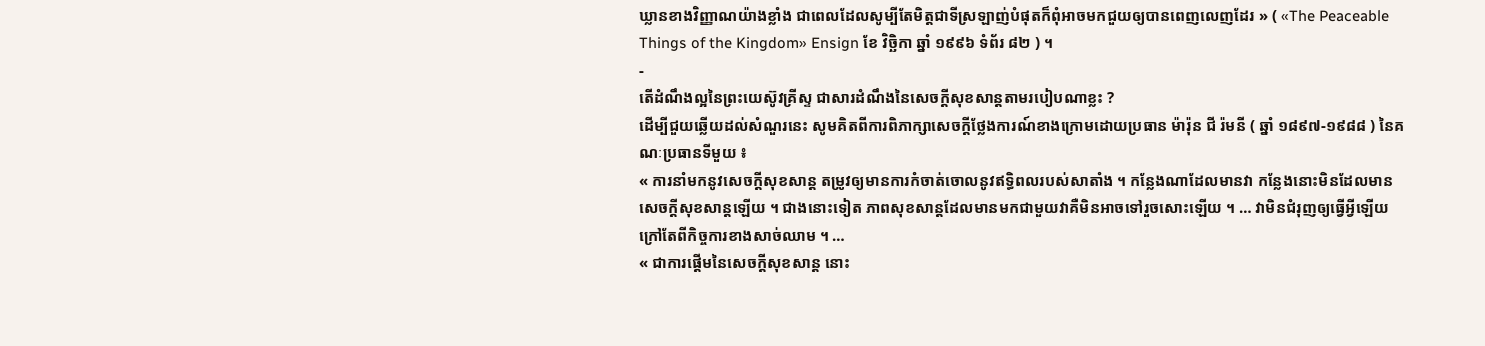ឃ្លានខាងវិញ្ញាណយ៉ាងខ្លាំង ជាពេលដែលសូម្បីតែមិត្តជាទីស្រឡាញ់បំផុតក៏ពុំអាចមកជួយឲ្យបានពេញលេញដែរ » ( «The Peaceable Things of the Kingdom» Ensign ខែ វិច្ឆិកា ឆ្នាំ ១៩៩៦ ទំព័រ ៨២ ) ។
-
តើដំណឹងល្អនៃព្រះយេស៊ូវគ្រីស្ទ ជាសារដំណឹងនៃសេចក្ដីសុខសាន្តតាមរបៀបណាខ្លះ ?
ដើម្បីជួយឆ្លើយដល់សំណួរនេះ សូមគិតពីការពិភាក្សាសេចក្ដីថ្លែងការណ៍ខាងក្រោមដោយប្រធាន ម៉ារ៉ុន ជី រ៉មនី ( ឆ្នាំ ១៨៩៧-១៩៨៨ ) នៃគណៈប្រធានទីមួយ ៖
« ការនាំមកនូវសេចក្ដីសុខសាន្ត តម្រូវឲ្យមានការកំចាត់ចោលនូវឥទ្ធិពលរបស់សាតាំង ។ កន្លែងណាដែលមានវា កន្លែងនោះមិនដែលមានសេចក្ដីសុខសាន្តឡើយ ។ ជាងនោះទៀត ភាពសុខសាន្តដែលមានមកជាមួយវាគឺមិនអាចទៅរួចសោះឡើយ ។ … វាមិនជំរុញឲ្យធ្វើអ្វីឡើយ ក្រៅតែពីកិច្ចការខាងសាច់ឈាម ។ …
« ជាការផ្ដើមនៃសេចក្ដីសុខសាន្ត នោះ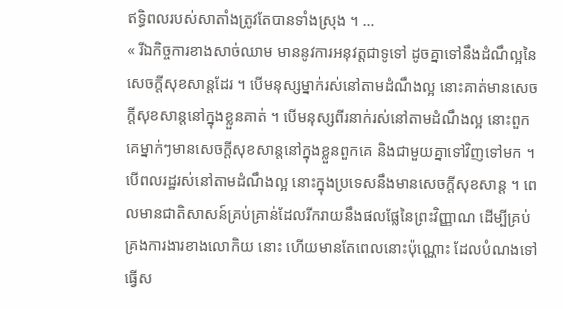ឥទ្ធិពលរបស់សាតាំងត្រូវតែបានទាំងស្រុង ។ …
« រីឯកិច្ចការខាងសាច់ឈាម មាននូវការអនុវត្តជាទូទៅ ដូចគ្នាទៅនឹងដំណឹល្អនៃសេចក្ដីសុខសាន្តដែរ ។ បើមនុស្សម្នាក់រស់នៅតាមដំណឹងល្អ នោះគាត់មានសេចក្ដីសុខសាន្តនៅក្នុងខ្លួនគាត់ ។ បើមនុស្សពីរនាក់រស់នៅតាមដំណឹងល្អ នោះពួកគេម្នាក់ៗមានសេចក្ដីសុខសាន្តនៅក្នុងខ្លួនពួកគេ និងជាមួយគ្នាទៅវិញទៅមក ។ បើពលរដ្ឋរស់នៅតាមដំណឹងល្អ នោះក្នុងប្រទេសនឹងមានសេចក្ដីសុខសាន្ត ។ ពេលមានជាតិសាសន៍គ្រប់គ្រាន់ដែលរីករាយនឹងផលផ្លែនៃព្រះវិញ្ញាណ ដើម្បីគ្រប់គ្រងការងារខាងលោកិយ នោះ ហើយមានតែពេលនោះប៉ុណ្ណោះ ដែលបំណងទៅធ្វើស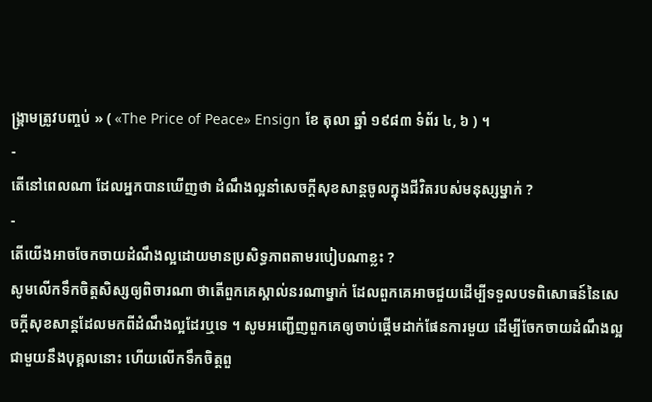ង្គ្រាមត្រូវបញ្ចប់ » ( «The Price of Peace» Ensign ខែ តុលា ឆ្នាំ ១៩៨៣ ទំព័រ ៤, ៦ ) ។
-
តើនៅពេលណា ដែលអ្នកបានឃើញថា ដំណឹងល្អនាំសេចក្ដីសុខសាន្តចូលក្នុងជីវិតរបស់មនុស្សម្នាក់ ?
-
តើយើងអាចចែកចាយដំណឹងល្អដោយមានប្រសិទ្ធភាពតាមរបៀបណាខ្លះ ?
សូមលើកទឹកចិត្តសិស្សឲ្យពិចារណា ថាតើពួកគេស្គាល់នរណាម្នាក់ ដែលពួកគេអាចជួយដើម្បីទទួលបទពិសោធន៍នៃសេចក្ដីសុខសាន្តដែលមកពីដំណឹងល្អដែរឬទេ ។ សូមអញ្ជើញពួកគេឲ្យចាប់ផ្ដើមដាក់ផែនការមួយ ដើម្បីចែកចាយដំណឹងល្អជាមួយនឹងបុគ្គលនោះ ហើយលើកទឹកចិត្តពួ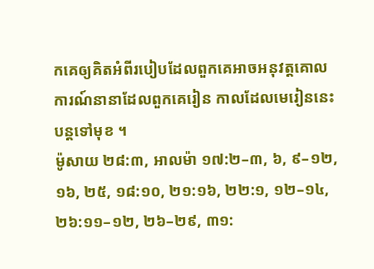កគេឲ្យគិតអំពីរបៀបដែលពួកគេអាចអនុវត្តគោលការណ៍នានាដែលពួកគេរៀន កាលដែលមេរៀននេះបន្តទៅមុខ ។
ម៉ូសាយ ២៨:៣, អាលម៉ា ១៧:២–៣, ៦, ៩–១២, ១៦, ២៥, ១៨:១០, ២១:១៦, ២២:១, ១២–១៤, ២៦:១១–១២, ២៦–២៩, ៣១: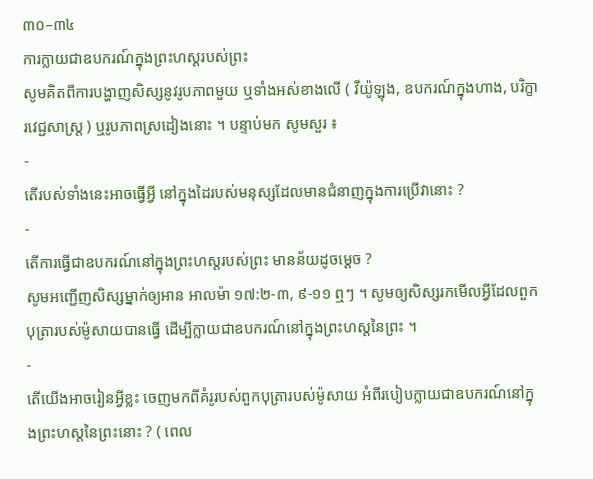៣០–៣៤
ការក្លាយជាឧបករណ៍ក្នុងព្រះហស្ដរបស់ព្រះ
សូមគិតពីការបង្ហាញសិស្សនូវរូបភាពមួយ ឬទាំងអស់ខាងលើ ( វីយ៉ូឡុង, ឧបករណ៍ក្នុងហាង, បរិក្ខារវេជ្ជសាស្ត្រ ) ឬរូបភាពស្រដៀងនោះ ។ បន្ទាប់មក សូមសួរ ៖
-
តើរបស់ទាំងនេះអាចធ្វើអ្វី នៅក្នុងដៃរបស់មនុស្សដែលមានជំនាញក្នុងការប្រើវានោះ ?
-
តើការធ្វើជាឧបករណ៍នៅក្នុងព្រះហស្ដរបស់ព្រះ មានន័យដូចម្តេច ?
សូមអញ្ជើញសិស្សម្នាក់ឲ្យអាន អាលម៉ា ១៧:២-៣, ៩-១១ ឮៗ ។ សូមឲ្យសិស្សរកមើលអ្វីដែលពួកបុត្រារបស់ម៉ូសាយបានធ្វើ ដើម្បីក្លាយជាឧបករណ៍នៅក្នុងព្រះហស្ដនៃព្រះ ។
-
តើយើងអាចរៀនអ្វីខ្លះ ចេញមកពីគំរូរបស់ពួកបុត្រារបស់ម៉ូសាយ អំពីរបៀបក្លាយជាឧបករណ៍នៅក្នុងព្រះហស្ដនៃព្រះនោះ ? ( ពេល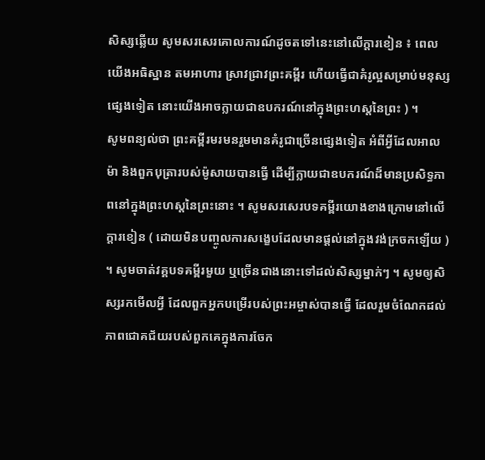សិស្សឆ្លើយ សូមសរសេរគោលការណ៍ដូចតទៅនេះនៅលើក្ដារខៀន ៖ ពេលយើងអធិស្ឋាន តមអាហារ ស្រាវជ្រាវព្រះគម្ពីរ ហើយធ្វើជាគំរូល្អសម្រាប់មនុស្សផ្សេងទៀត នោះយើងអាចក្លាយជាឧបករណ៍នៅក្នុងព្រះហស្ដនៃព្រះ ) ។
សូមពន្យល់ថា ព្រះគម្ពីរមរមនរួមមានគំរូជាច្រើនផ្សេងទៀត អំពីអ្វីដែលអាលម៉ា និងពួកបុត្រារបស់ម៉ូសាយបានធ្វើ ដើម្បីក្លាយជាឧបករណ៍ដ៏មានប្រសិទ្ធភាពនៅក្នុងព្រះហស្ដនៃព្រះនោះ ។ សូមសរសេរបទគម្ពីរយោងខាងក្រោមនៅលើក្ដារខៀន ( ដោយមិនបញ្ចូលការសង្ខេបដែលមានផ្ដល់នៅក្នុងវង់ក្រចកឡើយ ) ។ សូមចាត់វគ្គបទគម្ពីរមួយ ឬច្រើនជាងនោះទៅដល់សិស្សម្នាក់ៗ ។ សូមឲ្យសិស្សរកមើលអ្វី ដែលពួកអ្នកបម្រើរបស់ព្រះអម្ចាស់បានធ្វើ ដែលរួមចំណែកដល់ភាពជោគជ័យរបស់ពួកគេក្នុងការចែក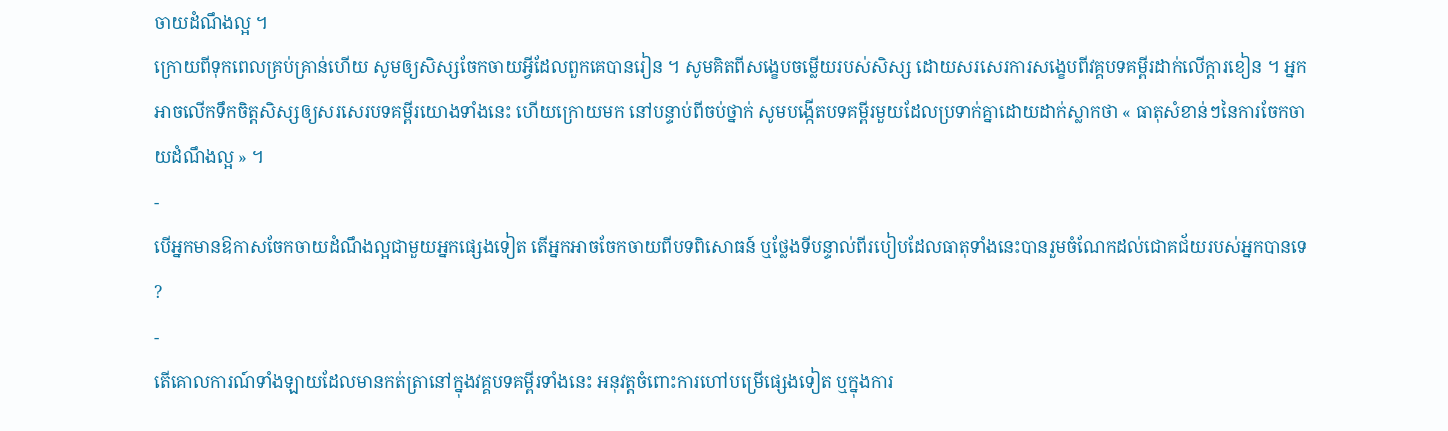ចាយដំណឹងល្អ ។
ក្រោយពីទុកពេលគ្រប់គ្រាន់ហើយ សូមឲ្យសិស្សចែកចាយអ្វីដែលពួកគេបានរៀន ។ សូមគិតពីសង្ខេបចម្លើយរបស់សិស្ស ដោយសរសេរការសង្ខេបពីវគ្គបទគម្ពីរដាក់លើក្ដារខៀន ។ អ្នកអាចលើកទឹកចិត្តសិស្សឲ្យសរសេរបទគម្ពីរយោងទាំងនេះ ហើយក្រោយមក នៅបន្ទាប់ពីចប់ថ្នាក់ សូមបង្កើតបទគម្ពីរមួយដែលប្រទាក់គ្នាដោយដាក់ស្លាកថា « ធាតុសំខាន់ៗនៃការចែកចាយដំណឹងល្អ » ។
-
បើអ្នកមានឱកាសចែកចាយដំណឹងល្អជាមួយអ្នកផ្សេងទៀត តើអ្នកអាចចែកចាយពីបទពិសោធន៍ ឬថ្លែងទីបន្ទាល់ពីរបៀបដែលធាតុទាំងនេះបានរួមចំណែកដល់ជោគជ័យរបស់អ្នកបានទេ ?
-
តើគោលការណ៍ទាំងឡាយដែលមានកត់ត្រានៅក្នុងវគ្គបទគម្ពីរទាំងនេះ អនុវត្តចំពោះការហៅបម្រើផ្សេងទៀត ឬក្នុងការ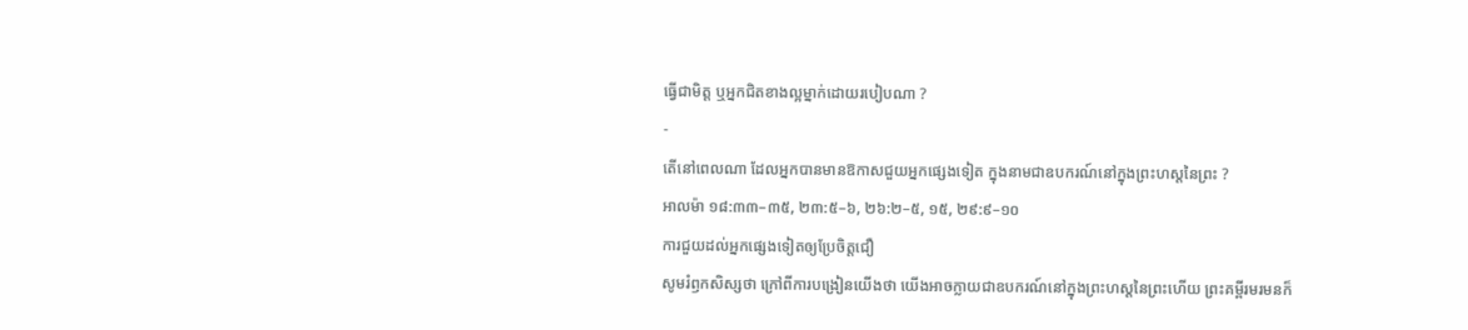ធ្វើជាមិត្ត ឬអ្នកជិតខាងល្អម្នាក់ដោយរបៀបណា ?
-
តើនៅពេលណា ដែលអ្នកបានមានឱកាសជួយអ្នកផ្សេងទៀត ក្នុងនាមជាឧបករណ៍នៅក្នុងព្រះហស្ដនៃព្រះ ?
អាលម៉ា ១៨:៣៣–៣៥, ២៣:៥–៦, ២៦:២–៥, ១៥, ២៩:៩–១០
ការជួយដល់អ្នកផ្សេងទៀតឲ្យប្រែចិត្តជឿ
សូមរំឭកសិស្សថា ក្រៅពីការបង្រៀនយើងថា យើងអាចក្លាយជាឧបករណ៍នៅក្នុងព្រះហស្ដនៃព្រះហើយ ព្រះគម្ពីរមរមនក៏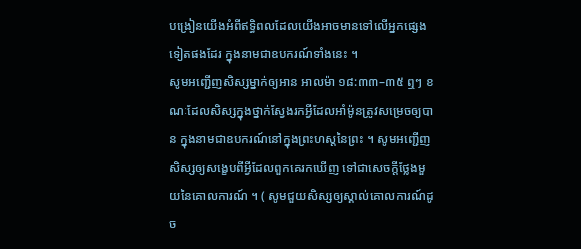បង្រៀនយើងអំពីឥទ្ធិពលដែលយើងអាចមានទៅលើអ្នកផ្សេងទៀតផងដែរ ក្នុងនាមជាឧបករណ៍ទាំងនេះ ។
សូមអញ្ជើញសិស្សម្នាក់ឲ្យអាន អាលម៉ា ១៨:៣៣–៣៥ ឮៗ ខណៈដែលសិស្សក្នុងថ្នាក់ស្វែងរកអ្វីដែលអាំម៉ូនត្រូវសម្រេចឲ្យបាន ក្នុងនាមជាឧបករណ៍នៅក្នុងព្រះហស្ដនៃព្រះ ។ សូមអញ្ជើញសិស្សឲ្យសង្ខេបពីអ្វីដែលពួកគេរកឃើញ ទៅជាសេចក្ដីថ្លែងមួយនៃគោលការណ៍ ។ ( សូមជួយសិស្សឲ្យស្គាល់គោលការណ៍ដូច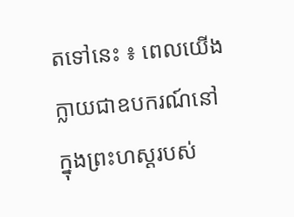តទៅនេះ ៖ ពេលយើងក្លាយជាឧបករណ៍នៅក្នុងព្រះហស្ដរបស់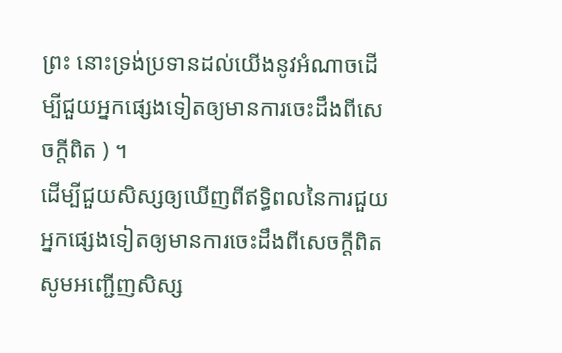ព្រះ នោះទ្រង់ប្រទានដល់យើងនូវអំណាចដើម្បីជួយអ្នកផ្សេងទៀតឲ្យមានការចេះដឹងពីសេចក្ដីពិត ) ។
ដើម្បីជួយសិស្សឲ្យឃើញពីឥទ្ធិពលនៃការជួយអ្នកផ្សេងទៀតឲ្យមានការចេះដឹងពីសេចក្ដីពិត សូមអញ្ជើញសិស្ស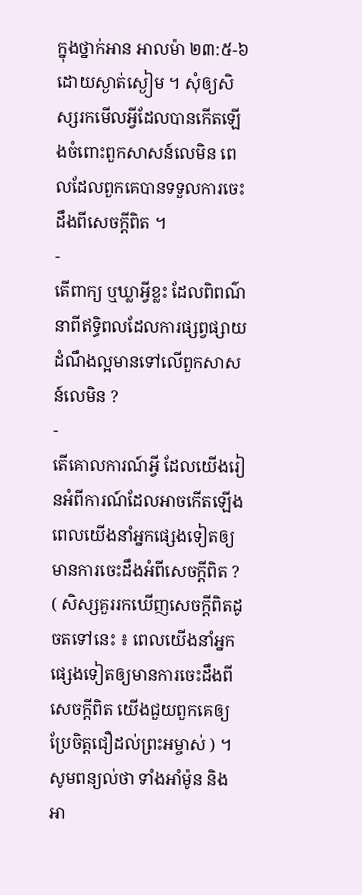ក្នុងថ្នាក់អាន អាលម៉ា ២៣:៥-៦ ដោយស្ងាត់ស្ងៀម ។ សុំឲ្យសិស្សរកមើលអ្វីដែលបានកើតឡើងចំពោះពួកសាសន៍លេមិន ពេលដែលពួកគេបានទទួលការចេះដឹងពីសេចក្ដីពិត ។
-
តើពាក្យ ឬឃ្លាអ្វីខ្លះ ដែលពិពណ៌នាពីឥទ្ធិពលដែលការផ្សព្វផ្សាយដំណឹងល្អមានទៅលើពួកសាសន៍លេមិន ?
-
តើគោលការណ៍អ្វី ដែលយើងរៀនអំពីការណ៍ដែលអាចកើតឡើង ពេលយើងនាំអ្នកផ្សេងទៀតឲ្យមានការចេះដឹងអំពីសេចក្ដីពិត ? ( សិស្សគួររកឃើញសេចក្ដីពិតដូចតទៅនេះ ៖ ពេលយើងនាំអ្នកផ្សេងទៀតឲ្យមានការចេះដឹងពីសេចក្ដីពិត យើងជួយពួកគេឲ្យប្រែចិត្តជឿដល់ព្រះអម្ចាស់ ) ។
សូមពន្យល់ថា ទាំងអាំម៉ូន និងអា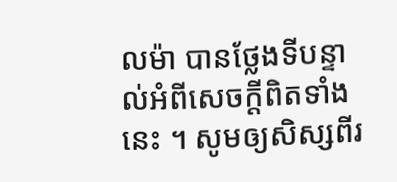លម៉ា បានថ្លែងទីបន្ទាល់អំពីសេចក្ដីពិតទាំងនេះ ។ សូមឲ្យសិស្សពីរ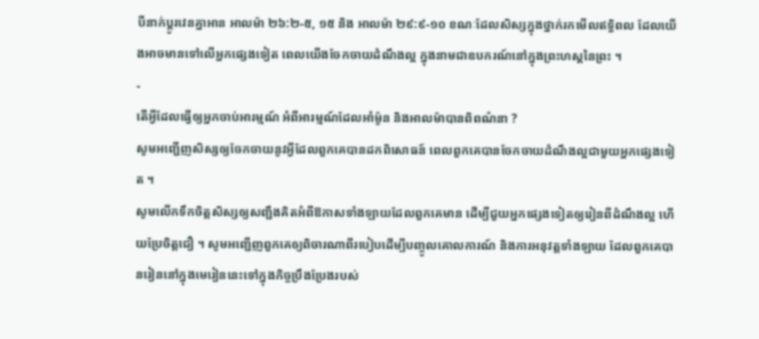បីនាក់ប្ដូរវេនគ្នាអាន អាលម៉ា ២៦:២-៥, ១៥ និង អាលម៉ា ២៩:៩-១០ ខណៈដែលសិស្សក្នុងថ្នាក់រកមើលឥទ្ធិពល ដែលយើងអាចមានទៅលើអ្នកផ្សេងទៀត ពេលយើងចែកចាយដំណឹងល្អ ក្នុងនាមជាឧបករណ៍នៅក្នុងព្រះហស្ដនៃព្រះ ។
-
តើអ្វីដែលធ្វើឲ្យអ្នកចាប់អារម្មណ៍ អំពីអារម្មណ៍ដែលអាំម៉ូន និងអាលម៉ាបានពិពណ៌នា ?
សូមអញ្ជើញសិស្សឲ្យចែកចាយនូវអ្វីដែលពួកគេបានដកពិសោធន៍ ពេលពួកគេបានចែកចាយដំណឹងល្អជាមួយអ្នកផ្សេងទៀត ។
សូមលើកទឹកចិត្តសិស្សឲ្យសញ្ជឹងគិតអំពីឱកាសទាំងឡាយដែលពួកគេមាន ដើម្បីជួយអ្នកផ្សេងទៀតឲ្យរៀនពីដំណឹងល្អ ហើយប្រែចិត្តជឿ ។ សូមអញ្ជើញពួកគេឲ្យពិចារណាពីរបៀបដើម្បីបញ្ចូលគោលការណ៍ និងការអនុវត្តទាំងឡាយ ដែលពួកគេបានរៀននៅក្នុងមេរៀននេះទៅក្នុងកិច្ចប្រឹងប្រែងរបស់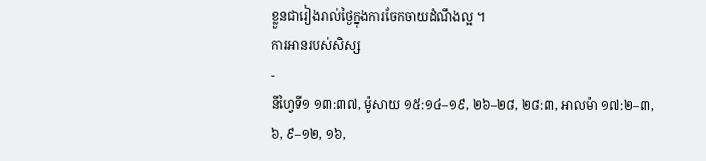ខ្លួនជារៀងរាល់ថ្ងៃក្នុងការចែកចាយដំណឹងល្អ ។
ការអានរបស់សិស្ស
-
នីហ្វៃទី១ ១៣:៣៧, ម៉ូសាយ ១៥:១៤–១៩, ២៦–២៨, ២៨:៣, អាលម៉ា ១៧:២–៣, ៦, ៩–១២, ១៦,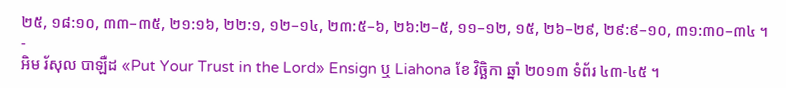២៥, ១៨:១០, ៣៣–៣៥, ២១:១៦, ២២:១, ១២–១៤, ២៣:៥–៦, ២៦:២–៥, ១១–១២, ១៥, ២៦–២៩, ២៩:៩–១០, ៣១:៣០–៣៤ ។
-
អិម រ័សុល បាឡឺដ «Put Your Trust in the Lord» Ensign ឬ Liahona ខែ វិច្ឆិកា ឆ្នាំ ២០១៣ ទំព័រ ៤៣-៤៥ ។